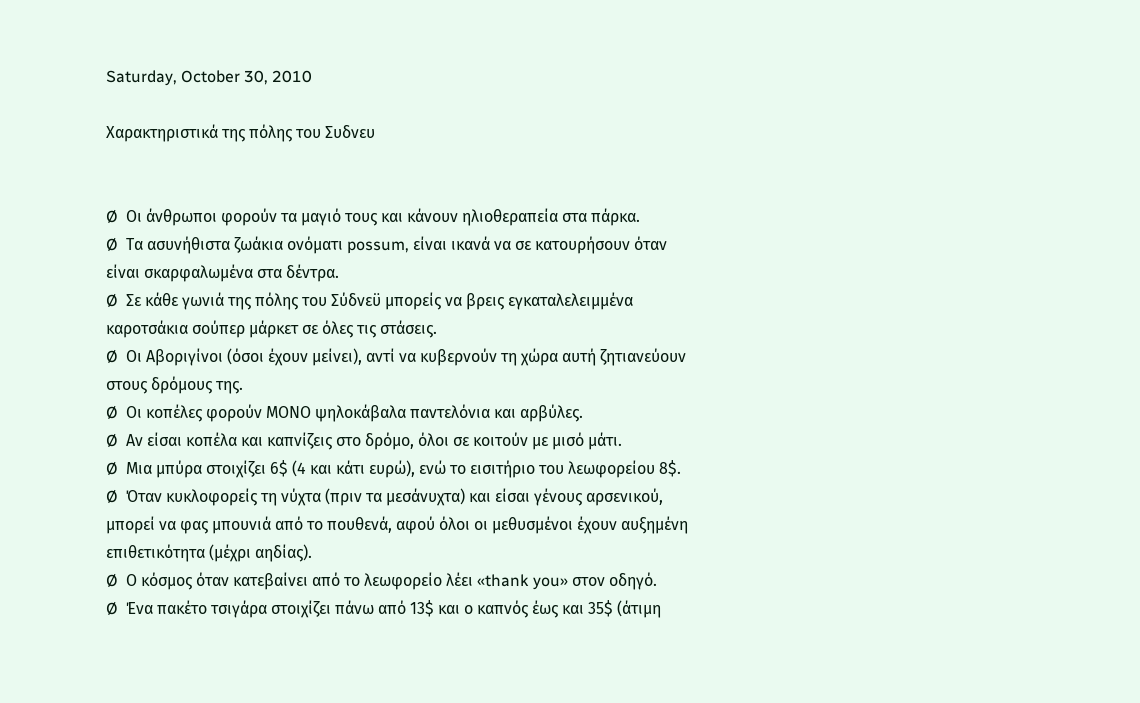Saturday, October 30, 2010

Xαρακτηριστικά της πόλης του Συδνευ


Ø  Οι άνθρωποι φορούν τα μαγιό τους και κάνουν ηλιοθεραπεία στα πάρκα.
Ø  Τα ασυνήθιστα ζωάκια ονόματι possum, είναι ικανά να σε κατουρήσουν όταν είναι σκαρφαλωμένα στα δέντρα.
Ø  Σε κάθε γωνιά της πόλης του Σύδνεϋ μπορείς να βρεις εγκαταλελειμμένα καροτσάκια σούπερ μάρκετ σε όλες τις στάσεις.
Ø  Οι Αβοριγίνοι (όσοι έχουν μείνει), αντί να κυβερνούν τη χώρα αυτή ζητιανεύουν στους δρόμους της.
Ø  Οι κοπέλες φορούν ΜΟΝΟ ψηλοκάβαλα παντελόνια και αρβύλες.
Ø  Αν είσαι κοπέλα και καπνίζεις στο δρόμο, όλοι σε κοιτούν με μισό μάτι.
Ø  Μια μπύρα στοιχίζει 6$ (4 και κάτι ευρώ), ενώ το εισιτήριο του λεωφορείου 8$.
Ø  Όταν κυκλοφορείς τη νύχτα (πριν τα μεσάνυχτα) και είσαι γένους αρσενικού, μπορεί να φας μπουνιά από το πουθενά, αφού όλοι οι μεθυσμένοι έχουν αυξημένη επιθετικότητα (μέχρι αηδίας).
Ø  Ο κόσμος όταν κατεβαίνει από το λεωφορείο λέει «thank you» στον οδηγό.
Ø  Ένα πακέτο τσιγάρα στοιχίζει πάνω από 13$ και ο καπνός έως και 35$ (άτιμη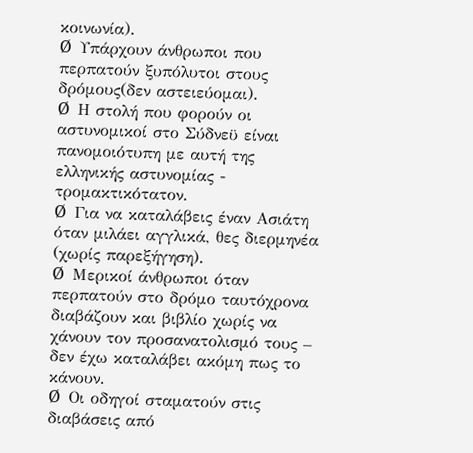κοινωνία).
Ø  Υπάρχουν άνθρωποι που περπατούν ξυπόλυτοι στους δρόμους(δεν αστειεύομαι).
Ø  Η στολή που φορούν οι αστυνομικοί στο Σύδνεϋ είναι πανομοιότυπη με αυτή της ελληνικής αστυνομίας - τρομακτικότατον.
Ø  Για να καταλάβεις έναν Ασιάτη όταν μιλάει αγγλικά, θες διερμηνέα (χωρίς παρεξήγηση).
Ø  Μερικοί άνθρωποι όταν περπατούν στο δρόμο ταυτόχρονα διαβάζουν και βιβλίο χωρίς να χάνουν τον προσανατολισμό τους – δεν έχω καταλάβει ακόμη πως το κάνουν.
Ø  Οι οδηγοί σταματούν στις διαβάσεις από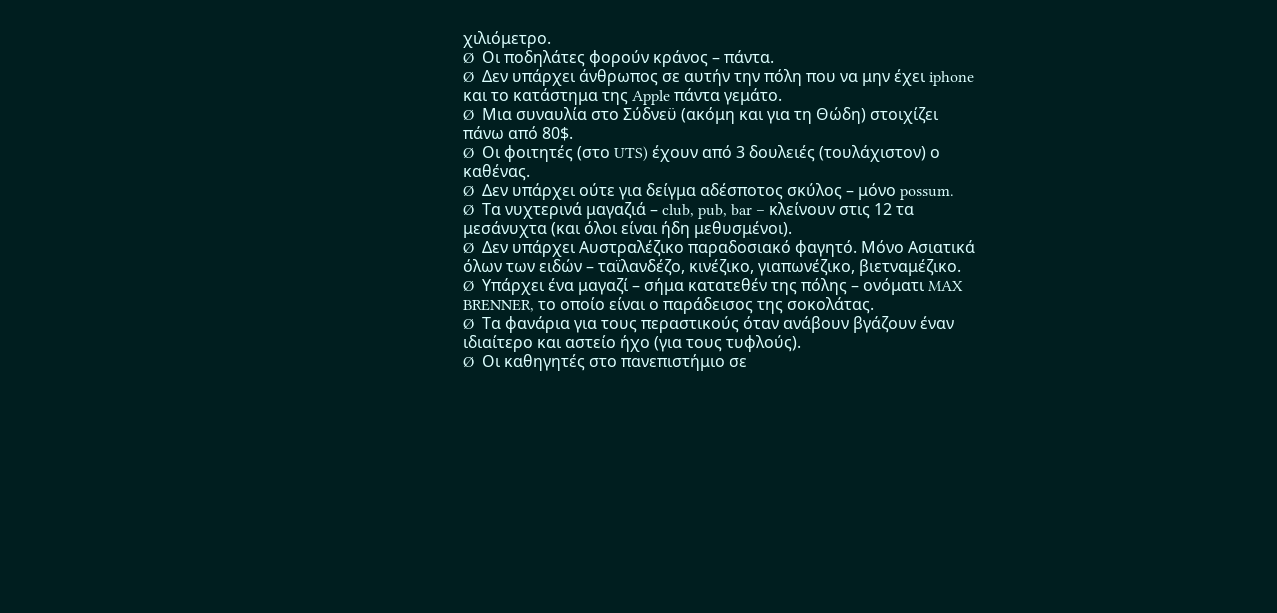χιλιόμετρο.
Ø  Οι ποδηλάτες φορούν κράνος – πάντα.
Ø  Δεν υπάρχει άνθρωπος σε αυτήν την πόλη που να μην έχει iphone και το κατάστημα της Apple πάντα γεμάτο.
Ø  Μια συναυλία στο Σύδνεϋ (ακόμη και για τη Θώδη) στοιχίζει πάνω από 80$.
Ø  Οι φοιτητές (στο UTS) έχουν από 3 δουλειές (τουλάχιστον) ο καθένας.
Ø  Δεν υπάρχει ούτε για δείγμα αδέσποτος σκύλος – μόνο possum.
Ø  Τα νυχτερινά μαγαζιά – club, pub, bar – κλείνουν στις 12 τα μεσάνυχτα (και όλοι είναι ήδη μεθυσμένοι).
Ø  Δεν υπάρχει Αυστραλέζικο παραδοσιακό φαγητό. Μόνο Ασιατικά όλων των ειδών – ταϊλανδέζο, κινέζικο, γιαπωνέζικο, βιετναμέζικο.
Ø  Υπάρχει ένα μαγαζί – σήμα κατατεθέν της πόλης – ονόματι MAX BRENNER, το οποίο είναι ο παράδεισος της σοκολάτας.
Ø  Τα φανάρια για τους περαστικούς όταν ανάβουν βγάζουν έναν ιδιαίτερο και αστείο ήχο (για τους τυφλούς).
Ø  Οι καθηγητές στο πανεπιστήμιο σε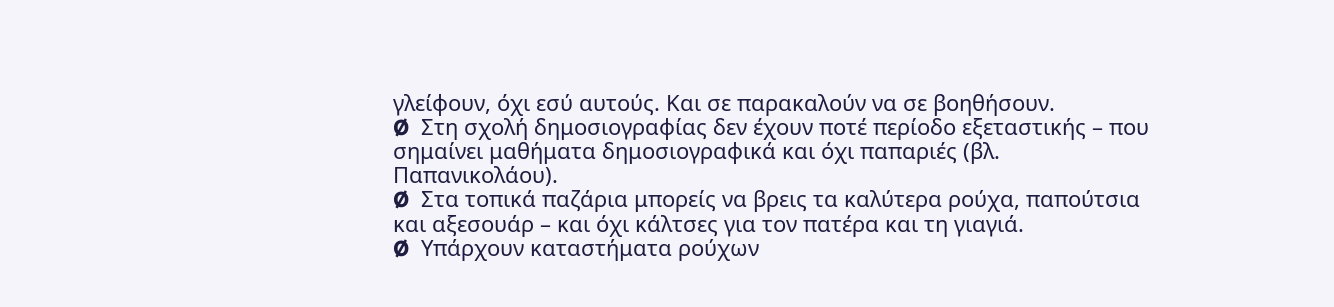γλείφουν, όχι εσύ αυτούς. Και σε παρακαλούν να σε βοηθήσουν.
Ø  Στη σχολή δημοσιογραφίας δεν έχουν ποτέ περίοδο εξεταστικής – που σημαίνει μαθήματα δημοσιογραφικά και όχι παπαριές (βλ. Παπανικολάου).
Ø  Στα τοπικά παζάρια μπορείς να βρεις τα καλύτερα ρούχα, παπούτσια και αξεσουάρ – και όχι κάλτσες για τον πατέρα και τη γιαγιά.
Ø  Υπάρχουν καταστήματα ρούχων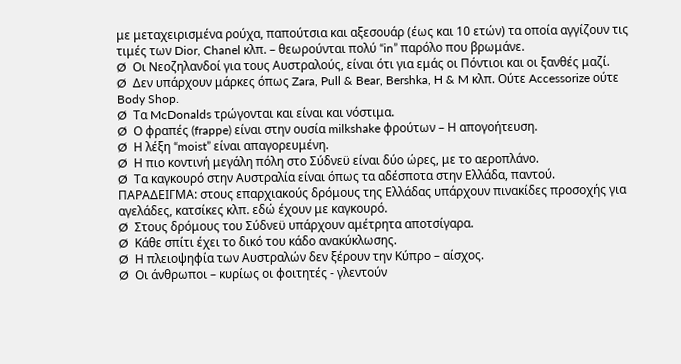με μεταχειρισμένα ρούχα, παπούτσια και αξεσουάρ (έως και 10 ετών) τα οποία αγγίζουν τις τιμές των Dior, Chanel κλπ. – θεωρούνται πολύ “in” παρόλο που βρωμάνε.
Ø  Οι Νεοζηλανδοί για τους Αυστραλούς, είναι ότι για εμάς οι Πόντιοι και οι ξανθές μαζί.
Ø  Δεν υπάρχουν μάρκες όπως Zara, Pull & Bear, Bershka, H & M κλπ. Ούτε Accessorize ούτε Body Shop.
Ø  Τα McDonalds τρώγονται και είναι και νόστιμα.
Ø  Ο φραπές (frappe) είναι στην ουσία milkshake φρούτων – Η απογοήτευση.
Ø  Η λέξη “moist” είναι απαγορευμένη.
Ø  Η πιο κοντινή μεγάλη πόλη στο Σύδνεϋ είναι δύο ώρες, με το αεροπλάνο.
Ø  Τα καγκουρό στην Αυστραλία είναι όπως τα αδέσποτα στην Ελλάδα, παντού. ΠΑΡΑΔΕΙΓΜΑ: στους επαρχιακούς δρόμους της Ελλάδας υπάρχουν πινακίδες προσοχής για αγελάδες, κατσίκες κλπ. εδώ έχουν με καγκουρό.
Ø  Στους δρόμους του Σύδνεϋ υπάρχουν αμέτρητα αποτσίγαρα.
Ø  Κάθε σπίτι έχει το δικό του κάδο ανακύκλωσης.
Ø  Η πλειοψηφία των Αυστραλών δεν ξέρουν την Κύπρο – αίσχος.
Ø  Οι άνθρωποι – κυρίως οι φοιτητές - γλεντούν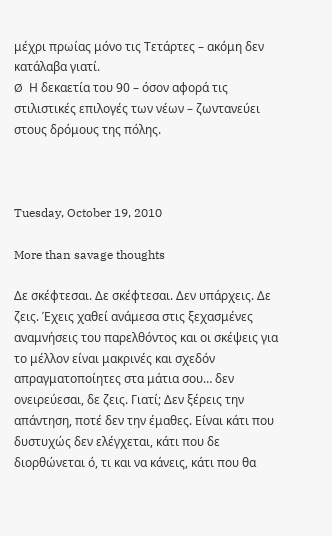μέχρι πρωίας μόνο τις Τετάρτες – ακόμη δεν κατάλαβα γιατί.
Ø  Η δεκαετία του 90 – όσον αφορά τις στιλιστικές επιλογές των νέων – ζωντανεύει στους δρόμους της πόλης.



Tuesday, October 19, 2010

More than savage thoughts

Δε σκέφτεσαι. Δε σκέφτεσαι. Δεν υπάρχεις. Δε ζεις. Έχεις χαθεί ανάμεσα στις ξεχασμένες αναμνήσεις του παρελθόντος και οι σκέψεις για το μέλλον είναι μακρινές και σχεδόν απραγματοποίητες στα μάτια σου… δεν ονειρεύεσαι, δε ζεις. Γιατί; Δεν ξέρεις την απάντηση, ποτέ δεν την έμαθες. Είναι κάτι που δυστυχώς δεν ελέγχεται, κάτι που δε διορθώνεται ό, τι και να κάνεις, κάτι που θα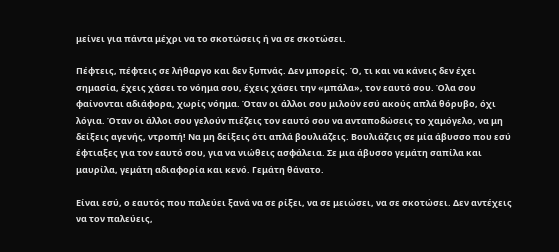μείνει για πάντα μέχρι να το σκοτώσεις ή να σε σκοτώσει.

Πέφτεις, πέφτεις σε λήθαργο και δεν ξυπνάς. Δεν μπορείς. Ό, τι και να κάνεις δεν έχει σημασία, έχεις χάσει το νόημα σου, έχεις χάσει την «μπάλα», τον εαυτό σου. Όλα σου φαίνονται αδιάφορα, χωρίς νόημα. Όταν οι άλλοι σου μιλούν εσύ ακούς απλά θόρυβο, όχι λόγια. Όταν οι άλλοι σου γελούν πιέζεις τον εαυτό σου να ανταποδώσεις το χαμόγελο, να μη δείξεις αγενής, ντροπή! Να μη δείξεις ότι απλά βουλιάζεις. Βουλιάζεις σε μία άβυσσο που εσύ έφτιαξες για τον εαυτό σου, για να νιώθεις ασφάλεια. Σε μια άβυσσο γεμάτη σαπίλα και μαυρίλα, γεμάτη αδιαφορία και κενό. Γεμάτη θάνατο.

Είναι εσύ, ο εαυτός που παλεύει ξανά να σε ρίξει, να σε μειώσει, να σε σκοτώσει. Δεν αντέχεις να τον παλεύεις,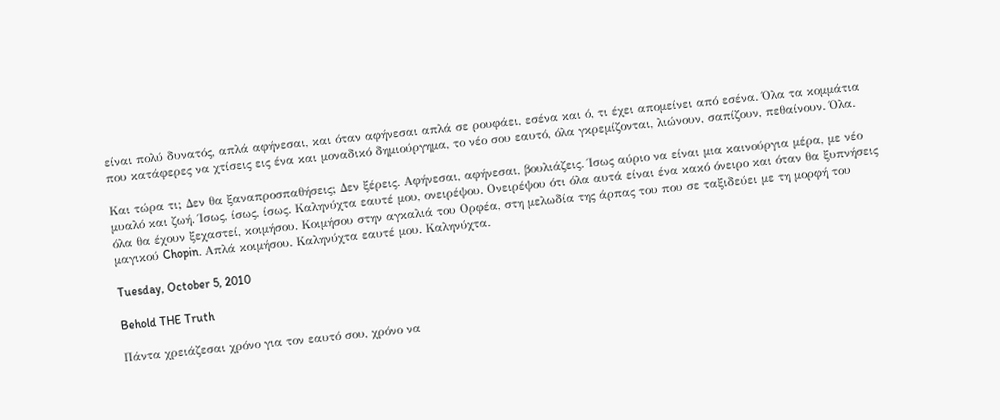είναι πολύ δυνατός, απλά αφήνεσαι, και όταν αφήνεσαι απλά σε ρουφάει, εσένα και ό, τι έχει απομείνει από εσένα. Όλα τα κομμάτια που κατάφερες να χτίσεις εις ένα και μοναδικό δημιούργημα, το νέο σου εαυτό, όλα γκρεμίζονται, λιώνουν, σαπίζουν, πεθαίνουν. Όλα.

Και τώρα τι; Δεν θα ξαναπροσπαθήσεις; Δεν ξέρεις. Αφήνεσαι, αφήνεσαι, βουλιάζεις. Ίσως αύριο να είναι μια καινούργια μέρα, με νέο μυαλό και ζωή. Ίσως, ίσως, ίσως. Καληνύχτα εαυτέ μου, ονειρέψου. Ονειρέψου ότι όλα αυτά είναι ένα κακό όνειρο και όταν θα ξυπνήσεις όλα θα έχουν ξεχαστεί, κοιμήσου. Κοιμήσου στην αγκαλιά του Ορφέα, στη μελωδία της άρπας του που σε ταξιδεύει με τη μορφή του μαγικού Chopin. Απλά κοιμήσου. Καληνύχτα εαυτέ μου. Καληνύχτα.

Tuesday, October 5, 2010

Behold THE Truth

Πάντα χρειάζεσαι χρόνο για τον εαυτό σου, χρόνο να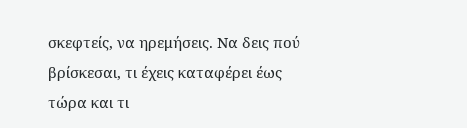σκεφτείς, να ηρεμήσεις. Να δεις πού βρίσκεσαι, τι έχεις καταφέρει έως τώρα και τι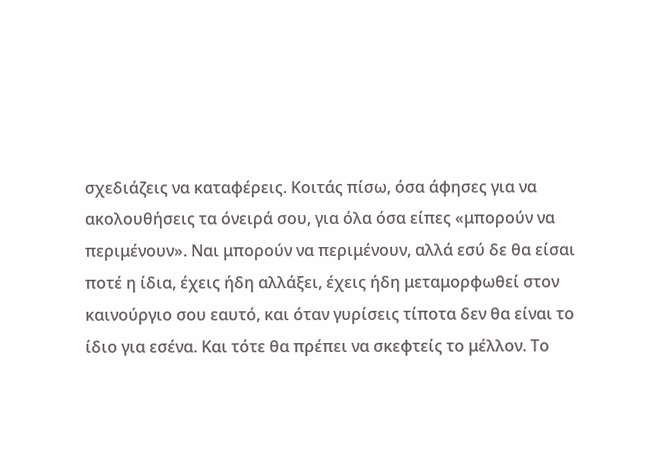σχεδιάζεις να καταφέρεις. Κοιτάς πίσω, όσα άφησες για να ακολουθήσεις τα όνειρά σου, για όλα όσα είπες «μπορούν να περιμένουν». Ναι μπορούν να περιμένουν, αλλά εσύ δε θα είσαι ποτέ η ίδια, έχεις ήδη αλλάξει, έχεις ήδη μεταμορφωθεί στον καινούργιο σου εαυτό, και όταν γυρίσεις τίποτα δεν θα είναι το ίδιο για εσένα. Και τότε θα πρέπει να σκεφτείς το μέλλον. Το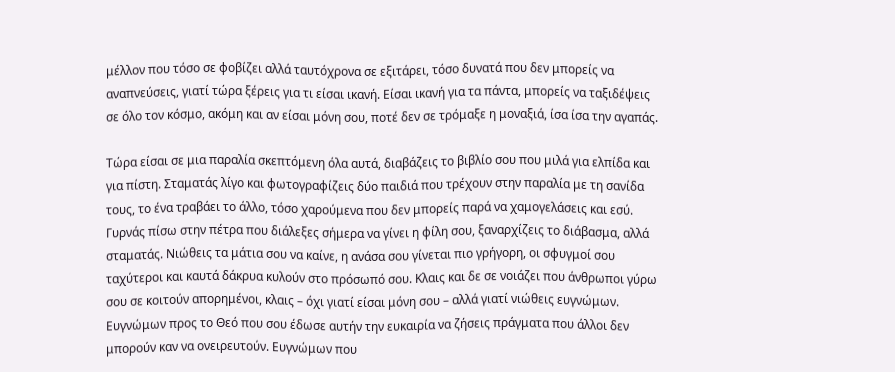μέλλον που τόσο σε φοβίζει αλλά ταυτόχρονα σε εξιτάρει, τόσο δυνατά που δεν μπορείς να αναπνεύσεις, γιατί τώρα ξέρεις για τι είσαι ικανή. Είσαι ικανή για τα πάντα, μπορείς να ταξιδέψεις σε όλο τον κόσμο, ακόμη και αν είσαι μόνη σου, ποτέ δεν σε τρόμαξε η μοναξιά, ίσα ίσα την αγαπάς.

Τώρα είσαι σε μια παραλία σκεπτόμενη όλα αυτά, διαβάζεις το βιβλίο σου που μιλά για ελπίδα και για πίστη. Σταματάς λίγο και φωτογραφίζεις δύο παιδιά που τρέχουν στην παραλία με τη σανίδα τους, το ένα τραβάει το άλλο, τόσο χαρούμενα που δεν μπορείς παρά να χαμογελάσεις και εσύ. Γυρνάς πίσω στην πέτρα που διάλεξες σήμερα να γίνει η φίλη σου, ξαναρχίζεις το διάβασμα, αλλά σταματάς. Νιώθεις τα μάτια σου να καίνε, η ανάσα σου γίνεται πιο γρήγορη, οι σφυγμοί σου ταχύτεροι και καυτά δάκρυα κυλούν στο πρόσωπό σου. Κλαις και δε σε νοιάζει που άνθρωποι γύρω σου σε κοιτούν απορημένοι, κλαις – όχι γιατί είσαι μόνη σου – αλλά γιατί νιώθεις ευγνώμων. Ευγνώμων προς το Θεό που σου έδωσε αυτήν την ευκαιρία να ζήσεις πράγματα που άλλοι δεν μπορούν καν να ονειρευτούν. Ευγνώμων που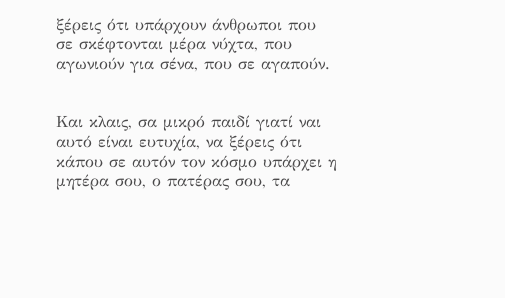ξέρεις ότι υπάρχουν άνθρωποι που σε σκέφτονται μέρα νύχτα, που αγωνιούν για σένα, που σε αγαπούν.


Και κλαις, σα μικρό παιδί γιατί ναι αυτό είναι ευτυχία, να ξέρεις ότι κάπου σε αυτόν τον κόσμο υπάρχει η μητέρα σου, ο πατέρας σου, τα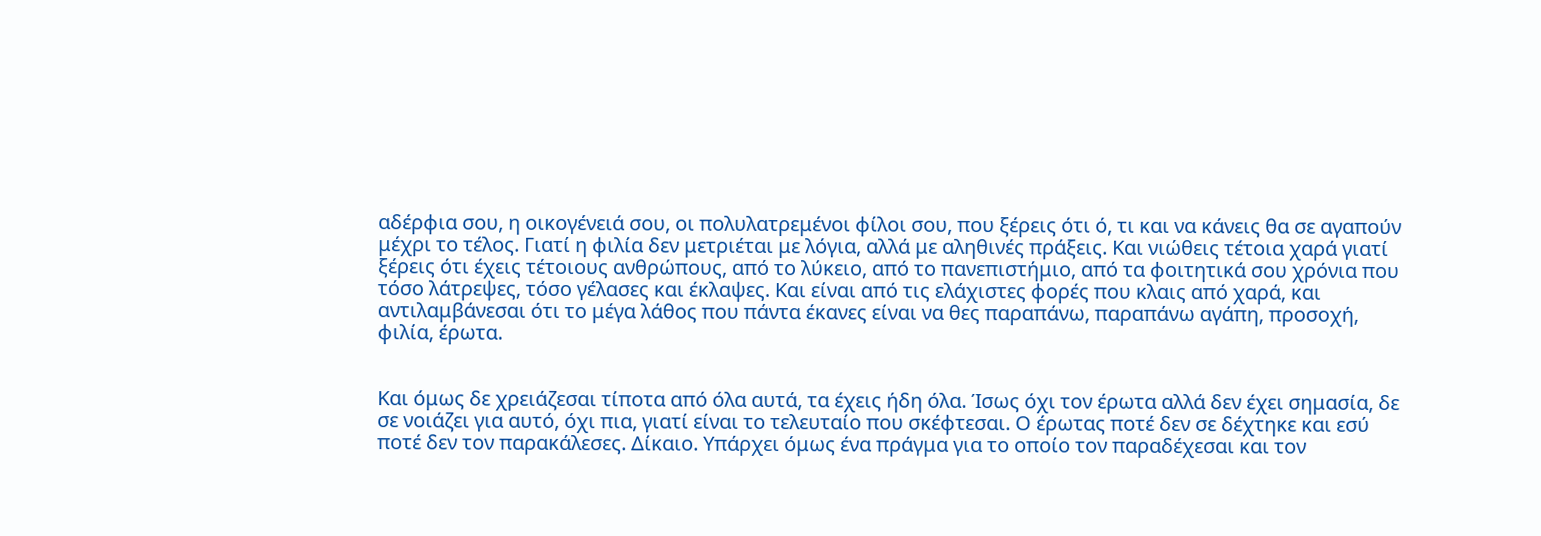αδέρφια σου, η οικογένειά σου, οι πολυλατρεμένοι φίλοι σου, που ξέρεις ότι ό, τι και να κάνεις θα σε αγαπούν μέχρι το τέλος. Γιατί η φιλία δεν μετριέται με λόγια, αλλά με αληθινές πράξεις. Και νιώθεις τέτοια χαρά γιατί ξέρεις ότι έχεις τέτοιους ανθρώπους, από το λύκειο, από το πανεπιστήμιο, από τα φοιτητικά σου χρόνια που τόσο λάτρεψες, τόσο γέλασες και έκλαψες. Και είναι από τις ελάχιστες φορές που κλαις από χαρά, και αντιλαμβάνεσαι ότι το μέγα λάθος που πάντα έκανες είναι να θες παραπάνω, παραπάνω αγάπη, προσοχή, φιλία, έρωτα.


Και όμως δε χρειάζεσαι τίποτα από όλα αυτά, τα έχεις ήδη όλα. Ίσως όχι τον έρωτα αλλά δεν έχει σημασία, δε σε νοιάζει για αυτό, όχι πια, γιατί είναι το τελευταίο που σκέφτεσαι. Ο έρωτας ποτέ δεν σε δέχτηκε και εσύ ποτέ δεν τον παρακάλεσες. Δίκαιο. Υπάρχει όμως ένα πράγμα για το οποίο τον παραδέχεσαι και τον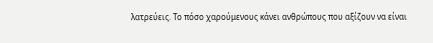λατρεύεις. Το πόσο χαρούμενους κάνει ανθρώπους που αξίζουν να είναι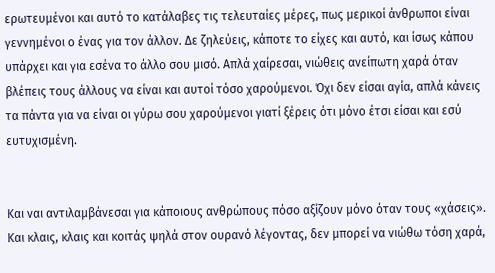ερωτευμένοι και αυτό το κατάλαβες τις τελευταίες μέρες, πως μερικοί άνθρωποι είναι γεννημένοι ο ένας για τον άλλον. Δε ζηλεύεις, κάποτε το είχες και αυτό, και ίσως κάπου υπάρχει και για εσένα το άλλο σου μισό. Απλά χαίρεσαι, νιώθεις ανείπωτη χαρά όταν βλέπεις τους άλλους να είναι και αυτοί τόσο χαρούμενοι. Όχι δεν είσαι αγία, απλά κάνεις τα πάντα για να είναι οι γύρω σου χαρούμενοι γιατί ξέρεις ότι μόνο έτσι είσαι και εσύ ευτυχισμένη.


Και ναι αντιλαμβάνεσαι για κάποιους ανθρώπους πόσο αξίζουν μόνο όταν τους «χάσεις». Και κλαις, κλαις και κοιτάς ψηλά στον ουρανό λέγοντας, δεν μπορεί να νιώθω τόση χαρά,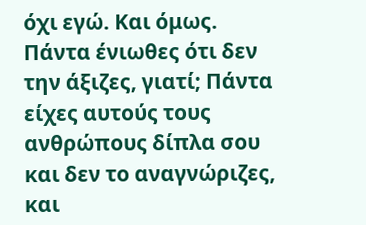όχι εγώ. Και όμως. Πάντα ένιωθες ότι δεν την άξιζες, γιατί; Πάντα είχες αυτούς τους ανθρώπους δίπλα σου και δεν το αναγνώριζες, και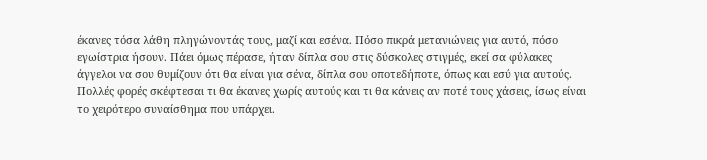έκανες τόσα λάθη πληγώνοντάς τους, μαζί και εσένα. Πόσο πικρά μετανιώνεις για αυτό, πόσο εγωίστρια ήσουν. Πάει όμως πέρασε, ήταν δίπλα σου στις δύσκολες στιγμές, εκεί σα φύλακες άγγελοι να σου θυμίζουν ότι θα είναι για σένα, δίπλα σου οποτεδήποτε, όπως και εσύ για αυτούς. Πολλές φορές σκέφτεσαι τι θα έκανες χωρίς αυτούς και τι θα κάνεις αν ποτέ τους χάσεις, ίσως είναι το χειρότερο συναίσθημα που υπάρχει.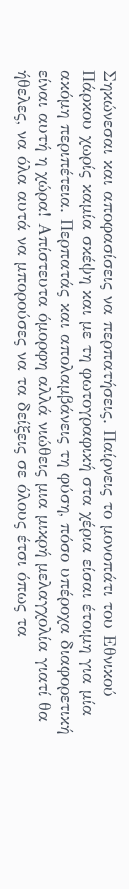Σηκώνεσαι και αποφασίσεις να περπατήσεις. Παίρνεις το μονοπάτι του Εθνικού Πάρκου χωρίς καμία σκέψη και με τη φωτογραφική στα χέρια είσαι έτοιμη για μία ακόμη περιπέτεια. Περπατάς και απολαμβάνεις τη φύση, πόσο υπέροχα διαφορετική είναι αυτή η χώρα! Απίστευτα όμορφη αλλά νιώθεις μια μικρή μελαγχολία γιατί θα ήθελες, να όλα αυτά να μπορούσες να τα δείξεις σε όλους έτσι όπως τα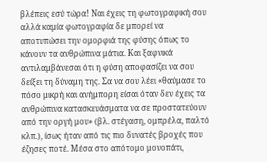βλέπεις εσύ τώρα! Ναι έχεις τη φωτογραφική σου αλλά καμία φωτογραφία δε μπορεί να αποτυπώσει την ομορφιά της φύσης όπως το κάνουν τα ανθρώπινα μάτια. Και ξαφνικά αντιλαμβάνεσαι ότι η φύση αποφασίζει να σου δείξει τη δύναμη της. Σα να σου λέει «θαύμασε το πόσο μικρή και ανήμπορη είσαι όταν δεν έχεις τα ανθρώπινα κατασκευάσματα να σε προστατεύουν από την οργή μου» (βλ. στέγαση, ομπρέλα, παλτό κλπ.), ίσως ήταν από τις πιο δυνατές βροχές που έζησες ποτέ. Μέσα στο απότομο μονοπάτι,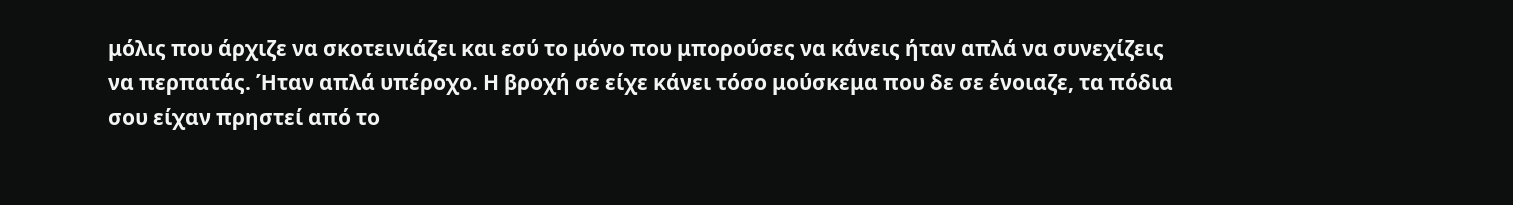μόλις που άρχιζε να σκοτεινιάζει και εσύ το μόνο που μπορούσες να κάνεις ήταν απλά να συνεχίζεις να περπατάς. Ήταν απλά υπέροχο. Η βροχή σε είχε κάνει τόσο μούσκεμα που δε σε ένοιαζε, τα πόδια σου είχαν πρηστεί από το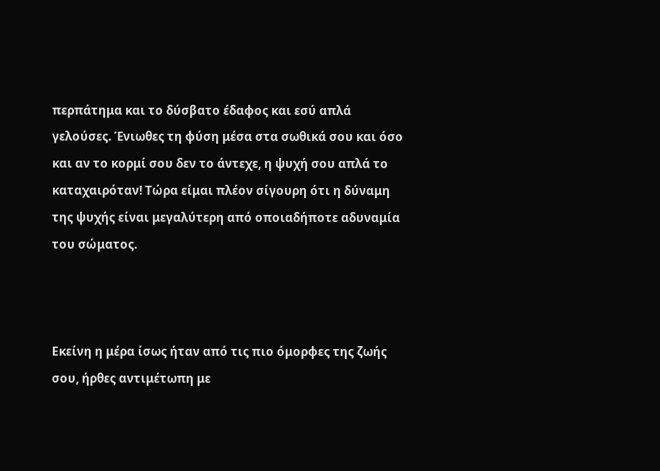περπάτημα και το δύσβατο έδαφος και εσύ απλά γελούσες. Ένιωθες τη φύση μέσα στα σωθικά σου και όσο και αν το κορμί σου δεν το άντεχε, η ψυχή σου απλά το καταχαιρόταν! Τώρα είμαι πλέον σίγουρη ότι η δύναμη της ψυχής είναι μεγαλύτερη από οποιαδήποτε αδυναμία του σώματος.



Εκείνη η μέρα ίσως ήταν από τις πιο όμορφες της ζωής σου, ήρθες αντιμέτωπη με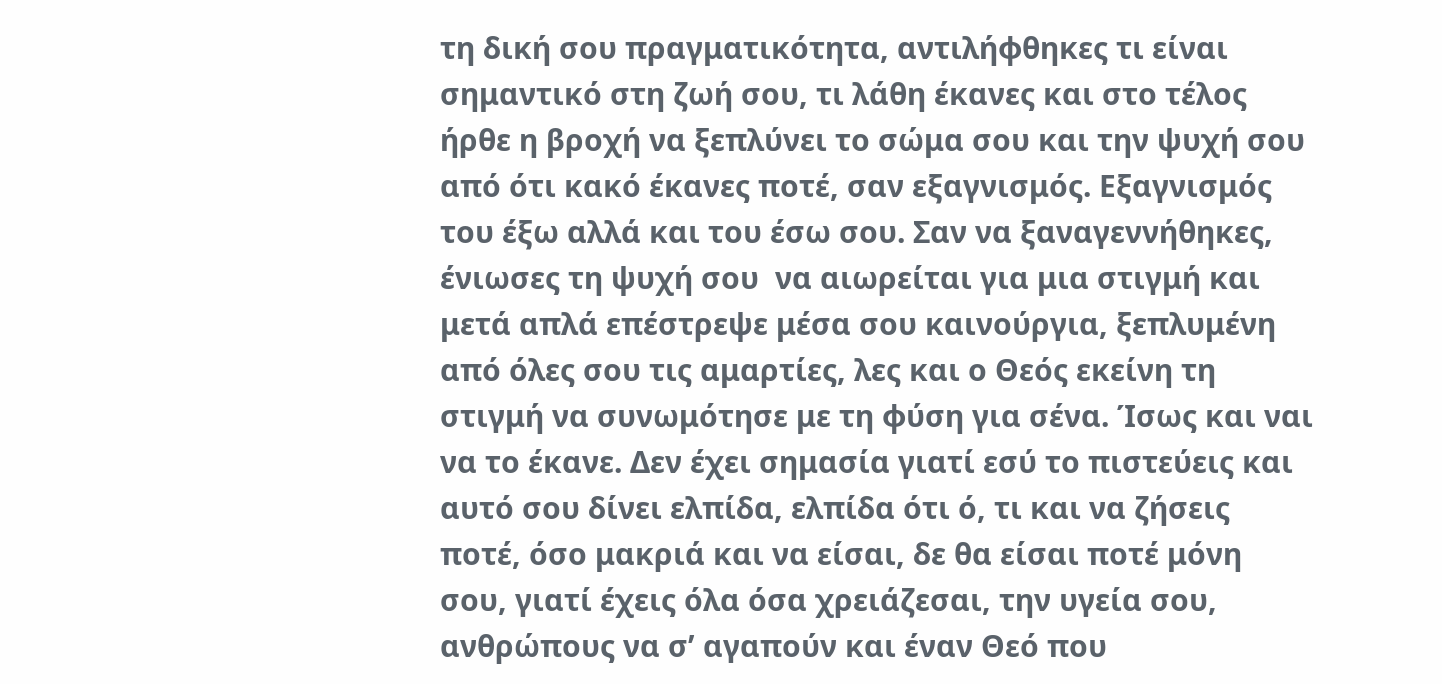τη δική σου πραγματικότητα, αντιλήφθηκες τι είναι σημαντικό στη ζωή σου, τι λάθη έκανες και στο τέλος ήρθε η βροχή να ξεπλύνει το σώμα σου και την ψυχή σου από ότι κακό έκανες ποτέ, σαν εξαγνισμός. Εξαγνισμός του έξω αλλά και του έσω σου. Σαν να ξαναγεννήθηκες, ένιωσες τη ψυχή σου  να αιωρείται για μια στιγμή και μετά απλά επέστρεψε μέσα σου καινούργια, ξεπλυμένη από όλες σου τις αμαρτίες, λες και ο Θεός εκείνη τη στιγμή να συνωμότησε με τη φύση για σένα. Ίσως και ναι να το έκανε. Δεν έχει σημασία γιατί εσύ το πιστεύεις και αυτό σου δίνει ελπίδα, ελπίδα ότι ό, τι και να ζήσεις ποτέ, όσο μακριά και να είσαι, δε θα είσαι ποτέ μόνη σου, γιατί έχεις όλα όσα χρειάζεσαι, την υγεία σου, ανθρώπους να σ’ αγαπούν και έναν Θεό που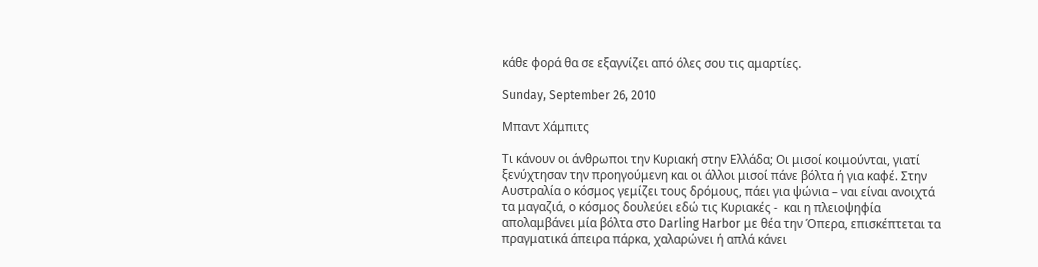κάθε φορά θα σε εξαγνίζει από όλες σου τις αμαρτίες.

Sunday, September 26, 2010

Μπαντ Χάμπιτς

Τι κάνουν οι άνθρωποι την Κυριακή στην Ελλάδα; Οι μισοί κοιμούνται, γιατί ξενύχτησαν την προηγούμενη και οι άλλοι μισοί πάνε βόλτα ή για καφέ. Στην Αυστραλία ο κόσμος γεμίζει τους δρόμους, πάει για ψώνια – ναι είναι ανοιχτά τα μαγαζιά, ο κόσμος δουλεύει εδώ τις Κυριακές -  και η πλειοψηφία απολαμβάνει μία βόλτα στο Darling Harbor με θέα την Όπερα, επισκέπτεται τα πραγματικά άπειρα πάρκα, χαλαρώνει ή απλά κάνει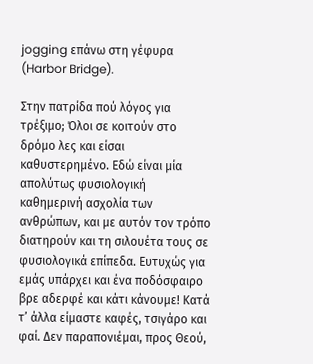jogging επάνω στη γέφυρα (Harbor Bridge).

Στην πατρίδα πού λόγος για τρέξιμο; Όλοι σε κοιτούν στο δρόμο λες και είσαι καθυστερημένο. Εδώ είναι μία απολύτως φυσιολογική καθημερινή ασχολία των ανθρώπων, και με αυτόν τον τρόπο διατηρούν και τη σιλουέτα τους σε φυσιολογικά επίπεδα. Ευτυχώς για εμάς υπάρχει και ένα ποδόσφαιρο βρε αδερφέ και κάτι κάνουμε! Κατά τ’ άλλα είμαστε καφές, τσιγάρο και φαί. Δεν παραπονιέμαι, προς Θεού,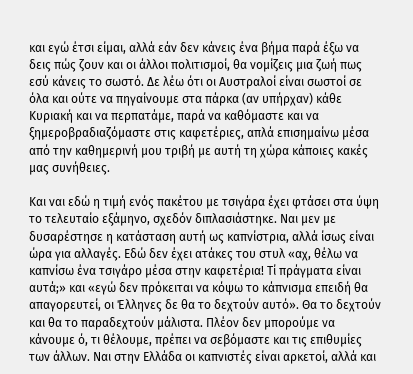και εγώ έτσι είμαι, αλλά εάν δεν κάνεις ένα βήμα παρά έξω να δεις πώς ζουν και οι άλλοι πολιτισμοί, θα νομίζεις μια ζωή πως εσύ κάνεις το σωστό. Δε λέω ότι οι Αυστραλοί είναι σωστοί σε όλα και ούτε να πηγαίνουμε στα πάρκα (αν υπήρχαν) κάθε Κυριακή και να περπατάμε, παρά να καθόμαστε και να ξημεροβραδιαζόμαστε στις καφετέριες, απλά επισημαίνω μέσα από την καθημερινή μου τριβή με αυτή τη χώρα κάποιες κακές μας συνήθειες.

Και ναι εδώ η τιμή ενός πακέτου με τσιγάρα έχει φτάσει στα ύψη το τελευταίο εξάμηνο, σχεδόν διπλασιάστηκε. Ναι μεν με δυσαρέστησε η κατάσταση αυτή ως καπνίστρια, αλλά ίσως είναι ώρα για αλλαγές. Εδώ δεν έχει ατάκες του στυλ «αχ, θέλω να καπνίσω ένα τσιγάρο μέσα στην καφετέρια! Τί πράγματα είναι αυτά;» και «εγώ δεν πρόκειται να κόψω το κάπνισμα επειδή θα απαγορευτεί, οι Έλληνες δε θα το δεχτούν αυτό». Θα το δεχτούν και θα το παραδεχτούν μάλιστα. Πλέον δεν μπορούμε να κάνουμε ό, τι θέλουμε, πρέπει να σεβόμαστε και τις επιθυμίες των άλλων. Ναι στην Ελλάδα οι καπνιστές είναι αρκετοί, αλλά και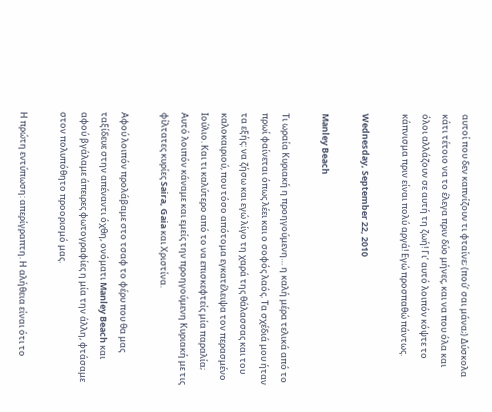αυτοί που δεν καπνίζουν τι φταίνε; (πού’ σαι μάνα;) Δύσκολα κάτι τέτοιο να το έλεγα πριν δύο μήνες, και να που όλα και όλοι αλλάζουν σε αυτή τη ζωή! Γι’ αυτό λοιπόν κόψτε το κάπνισμα πριν είναι πολύ αργά! Εγώ προσπαθώ πάντως.

Wednesday, September 22, 2010

Manley Beach

Τι ωραία Κυριακή η προηγούμενη… η καλή μέρα τελικά από το πρωί φαίνεται όπως λέει και ο σοφός λαός. Τα σχέδιά μου ήταν τα εξής: να ζήσω και εγώ λίγο τη χαρά της θάλασσας και του καλοκαιριού, που τόσο απότομα εγκατέλειψα τον περασμένο Ιούλιο. Και τι καλύτερο από το να επισκεφτείς μία παραλία; Αυτό λοιπόν κάναμε και εμείς την προηγούμενη Κυριακή με τις φίλτατες κυρίες Saira, Gaia και Χριστίνα.

Αφού λοιπόν προλάβαμε στο τσαφ το φέρυ που θα μας ταξίδευε στην απέναντι όχθη, ονόματι Manley Beach και αφού βγάλαμε άπειρες φωτογραφίες η μία την άλλη, φτάσαμε στον πολυπόθητο προορισμό μας.

Η πρώτη εντύπωση: απερίγραπτη. Η αλήθεια είναι ότι το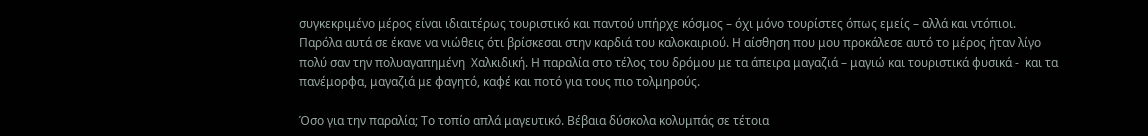συγκεκριμένο μέρος είναι ιδιαιτέρως τουριστικό και παντού υπήρχε κόσμος – όχι μόνο τουρίστες όπως εμείς – αλλά και ντόπιοι. Παρόλα αυτά σε έκανε να νιώθεις ότι βρίσκεσαι στην καρδιά του καλοκαιριού. Η αίσθηση που μου προκάλεσε αυτό το μέρος ήταν λίγο πολύ σαν την πολυαγαπημένη  Χαλκιδική. Η παραλία στο τέλος του δρόμου με τα άπειρα μαγαζιά – μαγιώ και τουριστικά φυσικά -  και τα πανέμορφα, μαγαζιά με φαγητό, καφέ και ποτό για τους πιο τολμηρούς.

Όσο για την παραλία; Το τοπίο απλά μαγευτικό. Βέβαια δύσκολα κολυμπάς σε τέτοια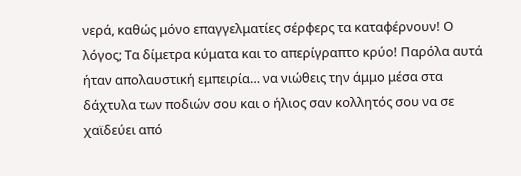νερά, καθώς μόνο επαγγελματίες σέρφερς τα καταφέρνουν! Ο λόγος; Τα δίμετρα κύματα και το απερίγραπτο κρύο! Παρόλα αυτά ήταν απολαυστική εμπειρία… να νιώθεις την άμμο μέσα στα δάχτυλα των ποδιών σου και ο ήλιος σαν κολλητός σου να σε χαϊδεύει από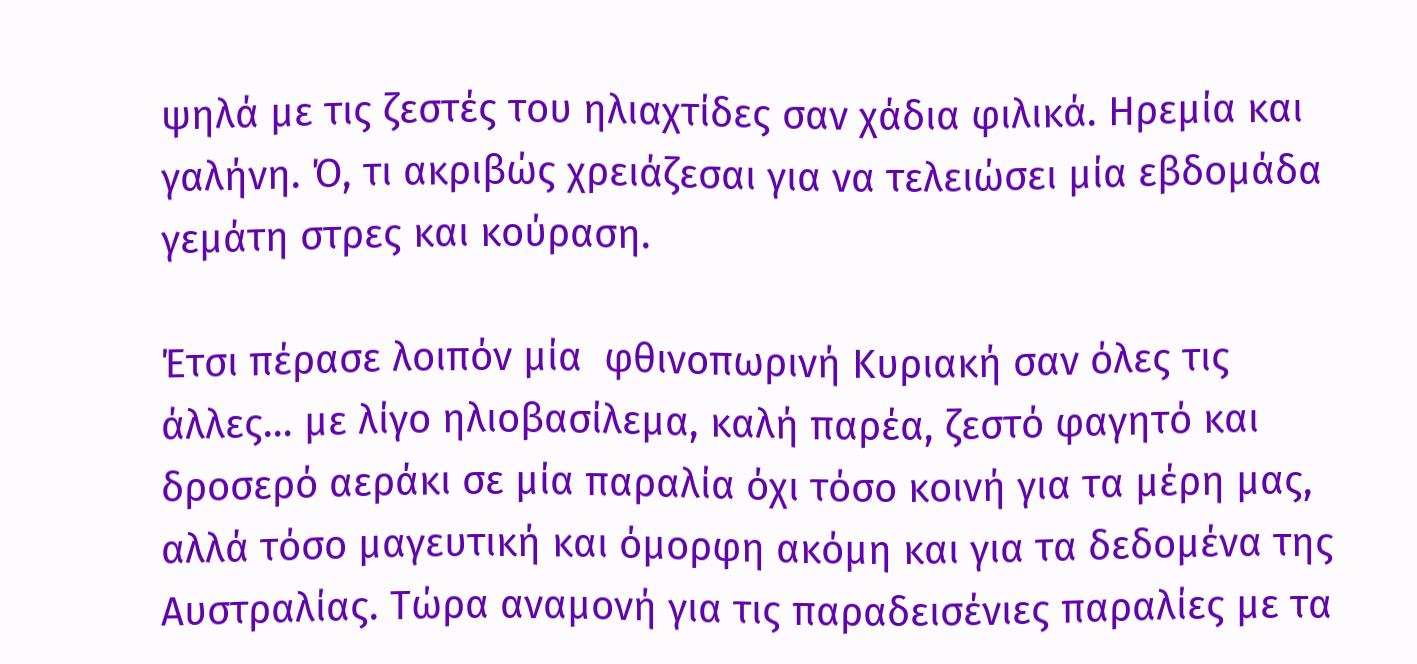ψηλά με τις ζεστές του ηλιαχτίδες σαν χάδια φιλικά. Ηρεμία και γαλήνη. Ό, τι ακριβώς χρειάζεσαι για να τελειώσει μία εβδομάδα γεμάτη στρες και κούραση.

Έτσι πέρασε λοιπόν μία  φθινοπωρινή Κυριακή σαν όλες τις άλλες… με λίγο ηλιοβασίλεμα, καλή παρέα, ζεστό φαγητό και δροσερό αεράκι σε μία παραλία όχι τόσο κοινή για τα μέρη μας, αλλά τόσο μαγευτική και όμορφη ακόμη και για τα δεδομένα της Αυστραλίας. Τώρα αναμονή για τις παραδεισένιες παραλίες με τα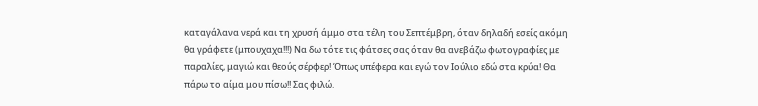καταγάλανα νερά και τη χρυσή άμμο στα τέλη του Σεπτέμβρη, όταν δηλαδή εσείς ακόμη θα γράφετε (μπουχαχα!!!) Να δω τότε τις φάτσες σας όταν θα ανεβάζω φωτογραφίες με παραλίες, μαγιώ και θεούς σέρφερ! Όπως υπέφερα και εγώ τον Ιούλιο εδώ στα κρύα! Θα πάρω το αίμα μου πίσω!! Σας φιλώ.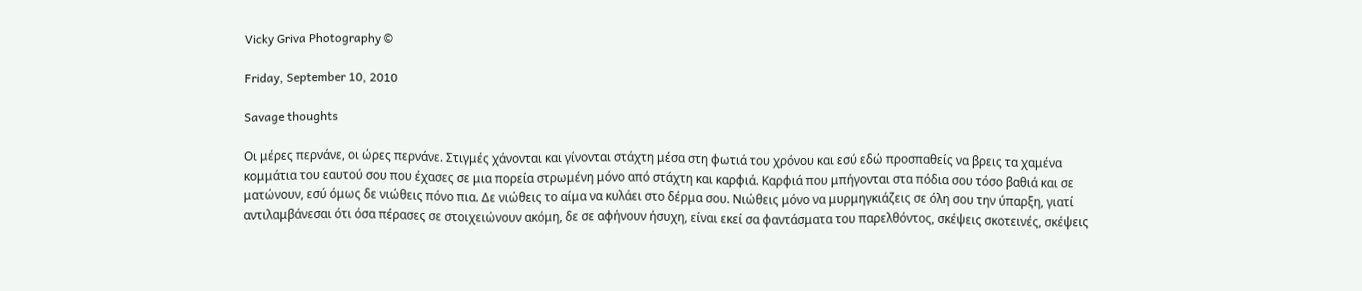Vicky Griva Photography ©

Friday, September 10, 2010

Savage thoughts

Οι μέρες περνάνε, οι ώρες περνάνε. Στιγμές χάνονται και γίνονται στάχτη μέσα στη φωτιά του χρόνου και εσύ εδώ προσπαθείς να βρεις τα χαμένα κομμάτια του εαυτού σου που έχασες σε μια πορεία στρωμένη μόνο από στάχτη και καρφιά. Καρφιά που μπήγονται στα πόδια σου τόσο βαθιά και σε ματώνουν, εσύ όμως δε νιώθεις πόνο πια. Δε νιώθεις το αίμα να κυλάει στο δέρμα σου. Νιώθεις μόνο να μυρμηγκιάζεις σε όλη σου την ύπαρξη, γιατί αντιλαμβάνεσαι ότι όσα πέρασες σε στοιχειώνουν ακόμη, δε σε αφήνουν ήσυχη, είναι εκεί σα φαντάσματα του παρελθόντος, σκέψεις σκοτεινές, σκέψεις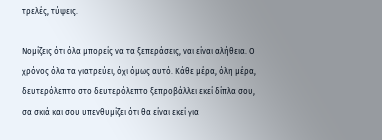τρελές, τύψεις.

Νομίζεις ότι όλα μπορείς να τα ξεπεράσεις, ναι είναι αλήθεια. Ο χρόνος όλα τα γιατρεύει, όχι όμως αυτό. Κάθε μέρα, όλη μέρα, δευτερόλεπτο στο δευτερόλεπτο ξεπροβάλλει εκεί δίπλα σου, σα σκιά και σου υπενθυμίζει ότι θα είναι εκεί για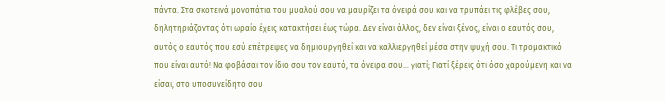πάντα. Στα σκοτεινά μονοπάτια του μυαλού σου να μαυρίζει τα όνειρά σου και να τρυπάει τις φλέβες σου, δηλητηριάζοντας ότι ωραίο έχεις κατακτήσει έως τώρα. Δεν είναι άλλος, δεν είναι ξένος, είναι ο εαυτός σου, αυτός ο εαυτός που εσύ επέτρεψες να δημιουργηθεί και να καλλιεργηθεί μέσα στην ψυχή σου. Τι τρομακτικό που είναι αυτό! Να φοβάσαι τον ίδιο σου τον εαυτό, τα όνειρα σου… γιατί; Γιατί ξέρεις ότι όσο χαρούμενη και να είσαι, στο υποσυνείδητο σου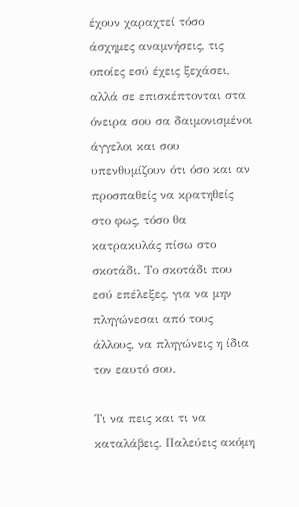έχουν χαραχτεί τόσο άσχημες αναμνήσεις, τις οποίες εσύ έχεις ξεχάσει, αλλά σε επισκέπτονται στα όνειρα σου σα δαιμονισμένοι άγγελοι και σου υπενθυμίζουν ότι όσο και αν προσπαθείς να κρατηθείς στο φως, τόσο θα κατρακυλάς πίσω στο σκοτάδι. Το σκοτάδι που εσύ επέλεξες, για να μην πληγώνεσαι από τους άλλους, να πληγώνεις η ίδια τον εαυτό σου.

Τι να πεις και τι να καταλάβεις. Παλεύεις ακόμη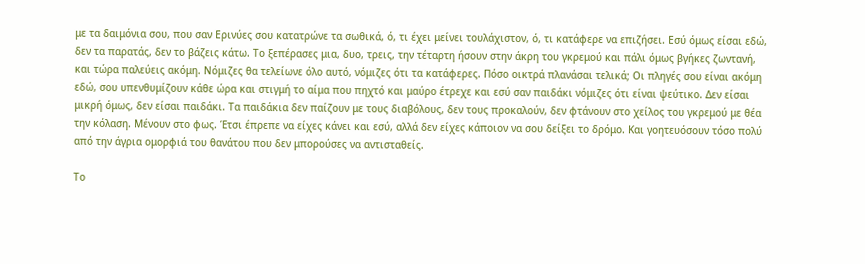με τα δαιμόνια σου, που σαν Ερινύες σου κατατρώνε τα σωθικά, ό, τι έχει μείνει τουλάχιστον, ό, τι κατάφερε να επιζήσει. Εσύ όμως είσαι εδώ, δεν τα παρατάς, δεν το βάζεις κάτω. Το ξεπέρασες μια, δυο, τρεις, την τέταρτη ήσουν στην άκρη του γκρεμού και πάλι όμως βγήκες ζωντανή, και τώρα παλεύεις ακόμη. Νόμιζες θα τελείωνε όλο αυτό, νόμιζες ότι τα κατάφερες. Πόσο οικτρά πλανάσαι τελικά; Οι πληγές σου είναι ακόμη εδώ, σου υπενθυμίζουν κάθε ώρα και στιγμή το αίμα που πηχτό και μαύρο έτρεχε και εσύ σαν παιδάκι νόμιζες ότι είναι ψεύτικο. Δεν είσαι μικρή όμως, δεν είσαι παιδάκι. Τα παιδάκια δεν παίζουν με τους διαβόλους, δεν τους προκαλούν, δεν φτάνουν στο χείλος του γκρεμού με θέα την κόλαση. Μένουν στο φως. Έτσι έπρεπε να είχες κάνει και εσύ, αλλά δεν είχες κάποιον να σου δείξει το δρόμο. Και γοητευόσουν τόσο πολύ από την άγρια ομορφιά του θανάτου που δεν μπορούσες να αντισταθείς.

Το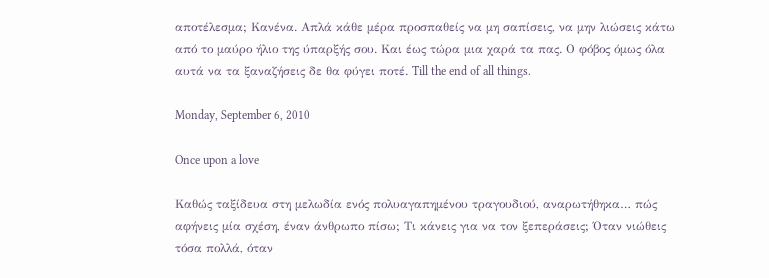αποτέλεσμα; Κανένα. Απλά κάθε μέρα προσπαθείς να μη σαπίσεις, να μην λιώσεις κάτω από το μαύρο ήλιο της ύπαρξής σου. Και έως τώρα μια χαρά τα πας. Ο φόβος όμως όλα αυτά να τα ξαναζήσεις δε θα φύγει ποτέ. Till the end of all things.

Monday, September 6, 2010

Once upon a love

Καθώς ταξίδευα στη μελωδία ενός πολυαγαπημένου τραγουδιού, αναρωτήθηκα… πώς αφήνεις μία σχέση, έναν άνθρωπο πίσω; Τι κάνεις για να τον ξεπεράσεις; Όταν νιώθεις τόσα πολλά, όταν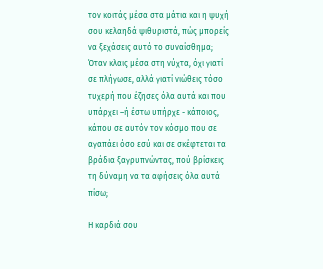τον κοιτάς μέσα στα μάτια και η ψυχή σου κελαηδά ψιθυριστά, πώς μπορείς να ξεχάσεις αυτό το συναίσθημα; Όταν κλαις μέσα στη νύχτα, όχι γιατί σε πλήγωσε, αλλά γιατί νιώθεις τόσο τυχερή που έζησες όλα αυτά και που υπάρχει –ή έστω υπήρχε - κάποιος, κάπου σε αυτόν τον κόσμο που σε αγαπάει όσο εσύ και σε σκέφτεται τα βράδια ξαγρυπνώντας, πού βρίσκεις τη δύναμη να τα αφήσεις όλα αυτά πίσω;

Η καρδιά σου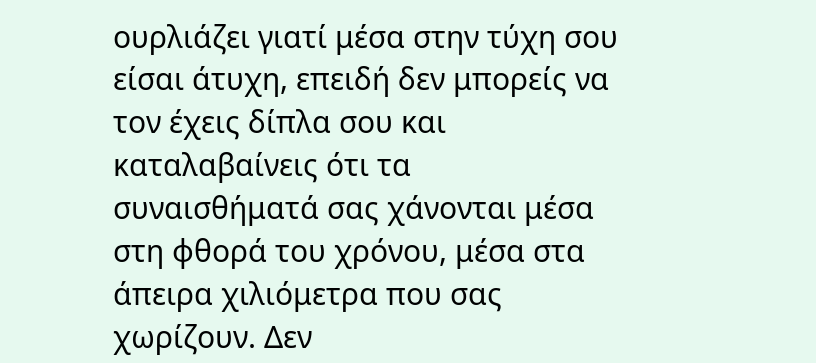ουρλιάζει γιατί μέσα στην τύχη σου είσαι άτυχη, επειδή δεν μπορείς να τον έχεις δίπλα σου και καταλαβαίνεις ότι τα συναισθήματά σας χάνονται μέσα στη φθορά του χρόνου, μέσα στα άπειρα χιλιόμετρα που σας χωρίζουν. Δεν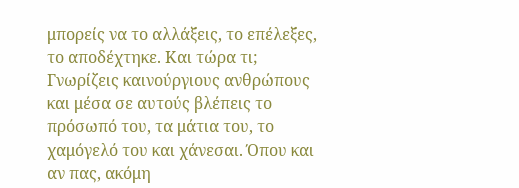μπορείς να το αλλάξεις, το επέλεξες, το αποδέχτηκε. Και τώρα τι; Γνωρίζεις καινούργιους ανθρώπους και μέσα σε αυτούς βλέπεις το πρόσωπό του, τα μάτια του, το χαμόγελό του και χάνεσαι. Όπου και αν πας, ακόμη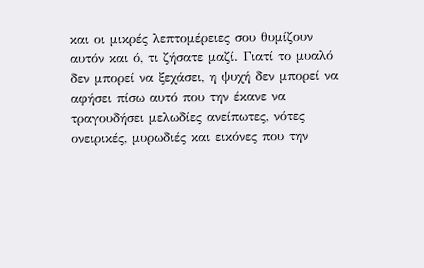και οι μικρές λεπτομέρειες σου θυμίζουν αυτόν και ό, τι ζήσατε μαζί. Γιατί το μυαλό δεν μπορεί να ξεχάσει, η ψυχή δεν μπορεί να αφήσει πίσω αυτό που την έκανε να τραγουδήσει μελωδίες ανείπωτες, νότες ονειρικές, μυρωδιές και εικόνες που την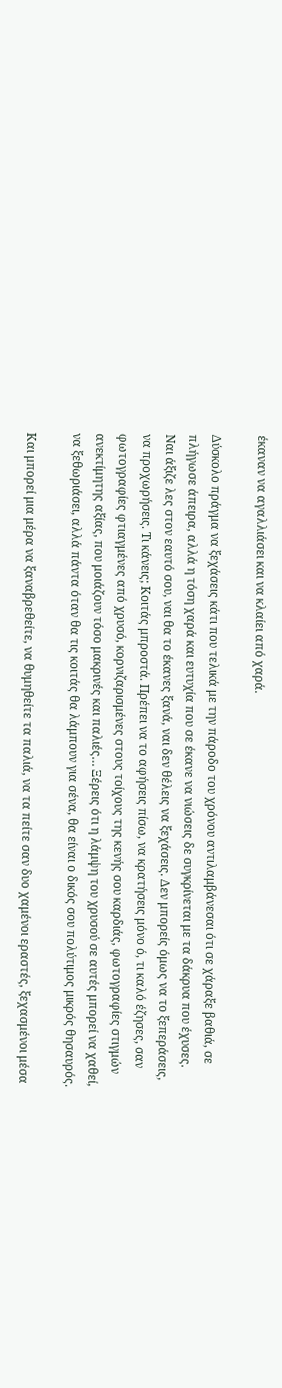έκαναν να αγαλλιάσει και να κλαίει από χαρά.

Δύσκολο πράγμα να ξεχάσεις κάτι που τελικά με την πάροδο του χρόνου αντιλαμβάνεσαι ότι σε χάραξε βαθιά, σε πλήγωσε άπειρα, αλλά η τόση χαρά και ευτυχία που σε έκανε να νιώσεις δε συγκρίνεται με τα δάκρυα που έχυσες. Ναι άξιζε λες στον εαυτό σου, ναι θα το έκανες ξανά, ναι δεν θέλεις να ξεχάσεις. Δεν μπορείς όμως να το ξεπεράσεις, να προχωρήσεις. Τι κάνεις; Κοιτάς μπροστά. Πρέπει να το αφήσεις πίσω, να κρατήσεις μόνο ό, τι καλό έζησες, σαν φωτογραφίες φτιαγμένες από χρυσό, κορνιζαρισμένες στους τοίχους της κενής σου καρδιάς, φωτογραφίες στιγμών ανεκτίμητης αξίας, που μοιάζουν τόσο μακρινές και παλιές… Ξέρεις ότι η λάμψη του χρυσού σε αυτές μπορεί να χαθεί, να ξεθωριάσει, αλλά πάντα όταν θα τις κοιτάς θα λάμπουν για σένα, θα είναι ο δικός σου πολύτιμος μικρός θησαυρός.

Και μπορεί μια μέρα να ξαναβρεθείτε, να θυμηθείτε τα παλιά, να τα πείτε σαν δυο χαμένοι εραστές, ξεχασμένοι μέσα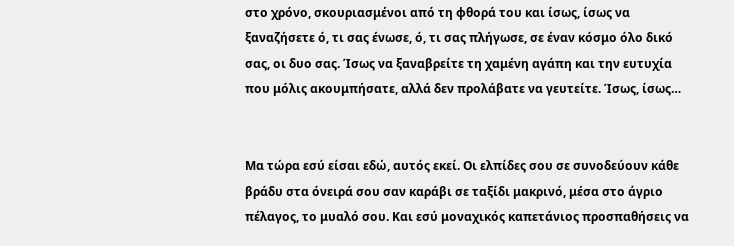στο χρόνο, σκουριασμένοι από τη φθορά του και ίσως, ίσως να ξαναζήσετε ό, τι σας ένωσε, ό, τι σας πλήγωσε, σε έναν κόσμο όλο δικό σας, οι δυο σας. Ίσως να ξαναβρείτε τη χαμένη αγάπη και την ευτυχία που μόλις ακουμπήσατε, αλλά δεν προλάβατε να γευτείτε. Ίσως, ίσως…


Μα τώρα εσύ είσαι εδώ, αυτός εκεί. Οι ελπίδες σου σε συνοδεύουν κάθε βράδυ στα όνειρά σου σαν καράβι σε ταξίδι μακρινό, μέσα στο άγριο πέλαγος, το μυαλό σου. Και εσύ μοναχικός καπετάνιος προσπαθήσεις να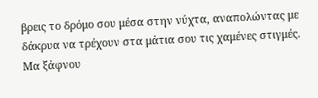βρεις το δρόμο σου μέσα στην νύχτα, αναπολώντας με δάκρυα να τρέχουν στα μάτια σου τις χαμένες στιγμές. Μα ξάφνου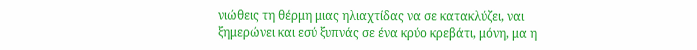νιώθεις τη θέρμη μιας ηλιαχτίδας να σε κατακλύζει, ναι ξημερώνει και εσύ ξυπνάς σε ένα κρύο κρεβάτι, μόνη, μα η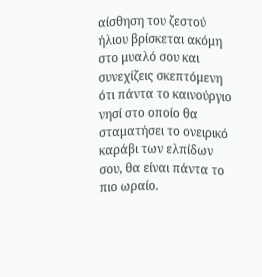αίσθηση του ζεστού ήλιου βρίσκεται ακόμη στο μυαλό σου και συνεχίζεις σκεπτόμενη ότι πάντα το καινούργιο νησί στο οποίο θα σταματήσει το ονειρικό καράβι των ελπίδων σου, θα είναι πάντα το πιο ωραίο.